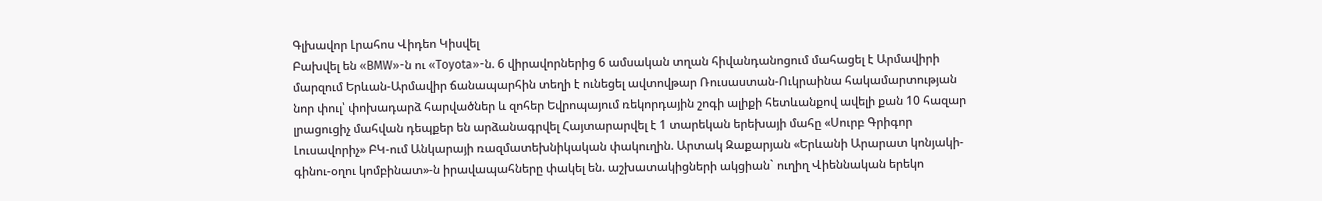Գլխավոր Լրահոս Վիդեո Կիսվել
Բախվել են «BMW»-ն ու «Toyota»-ն. 6 վիրավորներից 6 ամսական տղան հիվանդանոցում մահացել է Արմավիրի մարզում Երևան-Արմավիր ճանապարհին տեղի է ունեցել ավտովթար Ռուսաստան-Ուկրաինա հակամարտության նոր փուլ՝ փոխադարձ հարվածներ և զոհեր Եվրոպայում ռեկորդային շոգի ալիքի հետևանքով ավելի քան 10 հազար լրացուցիչ մահվան դեպքեր են արձանագրվել Հայտարարվել է 1 տարեկան երեխայի մահը «Սուրբ Գրիգոր Լուսավորիչ» ԲԿ-ում Անկարայի ռազմատեխնիկական փակուղին. Արտակ Զաքարյան «Երևանի Արարատ կոնյակի-գինու-օղու կոմբինատ»-ն իրավապահները փակել են. աշխատակիցների ակցիան` ուղիղ Վիեննական երեկո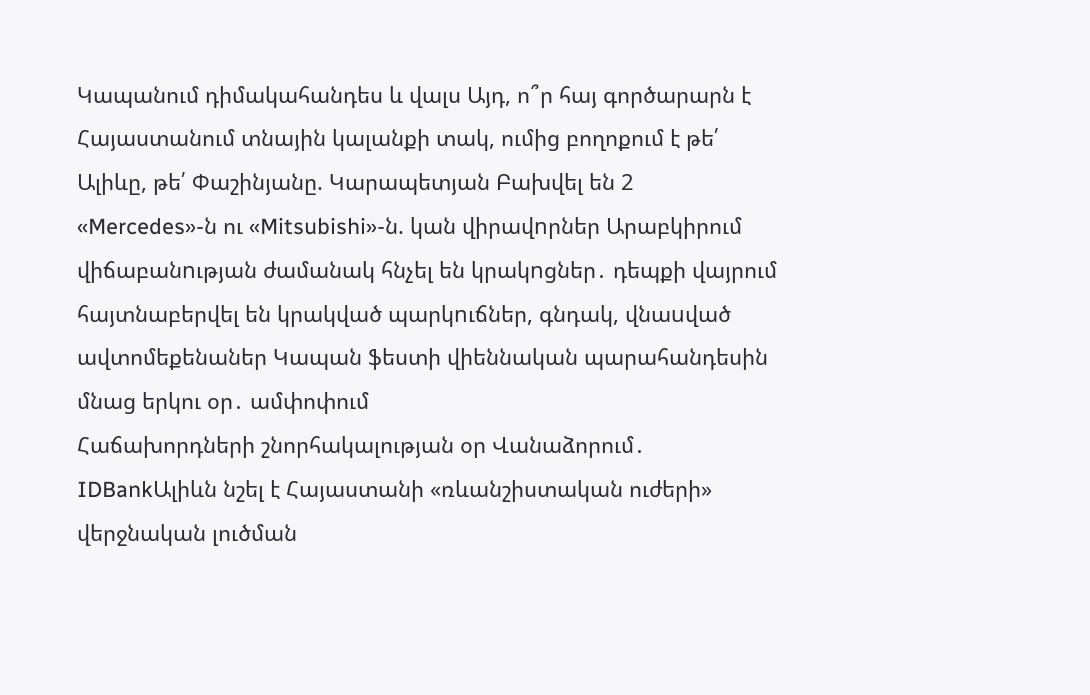Կապանում դիմակահանդես և վալս Այդ, ո՞ր հայ գործարարն է Հայաստանում տնային կալանքի տակ, ումից բողոքում է թե՛ Ալիևը, թե՛ Փաշինյանը. Կարապետյան Բախվել են 2 «Mercedes»-ն ու «Mitsubishi»-ն. կան վիրավnրներ Արաբկիրում վիճաբանnւթյան ժամանակ հնչել են կրակnցներ․ դեպքի վայրում հայտնաբերվել են կրակված պարկnւճներ, գնդակ, վնաuված ավտոմեքենաներ Կապան ֆեստի վիեննական պարահանդեսին մնաց երկու օր․ ամփոփում
Հաճախորդների շնորհակալության օր Վանաձորում․ IDBankԱլիևն նշել է Հայաստանի «ռևանշիստական ուժերի» վերջնական լուծման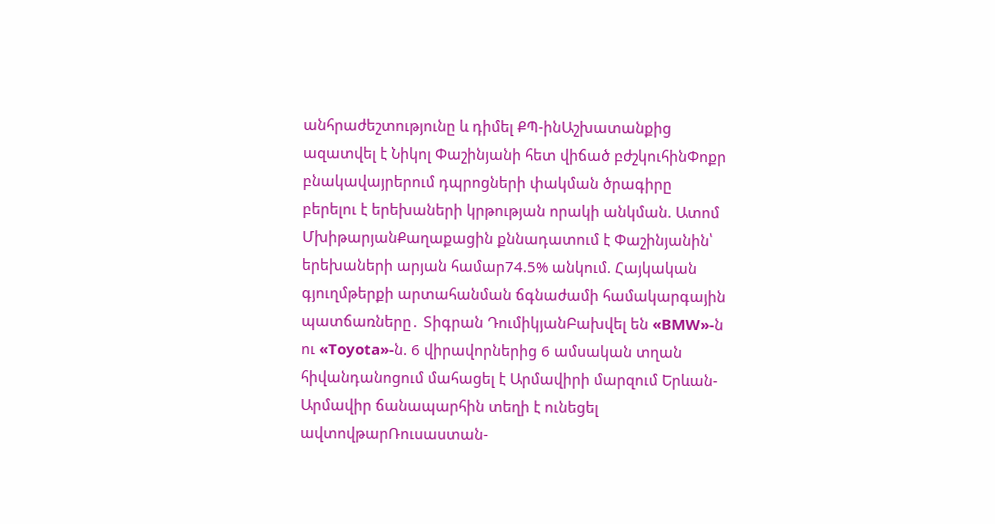անհրաժեշտությունը և դիմել ՔՊ-ինԱշխատանքից ազատվել է Նիկոլ Փաշինյանի հետ վիճած բժշկուհինՓոքր բնակավայրերում դպրոցների փակման ծրագիրը բերելու է երեխաների կրթության որակի անկման. Ատոմ ՄխիթարյանՔաղաքացին քննադատում է Փաշինյանին՝ երեխաների արյան համար74.5% անկում. Հայկական գյուղմթերքի արտահանման ճգնաժամի համակարգային պատճառները․ Տիգրան ԴումիկյանԲախվել են «BMW»-ն ու «Toyota»-ն. 6 վիրավորներից 6 ամսական տղան հիվանդանոցում մահացել է Արմավիրի մարզում Երևան-Արմավիր ճանապարհին տեղի է ունեցել ավտովթարՌուսաստան-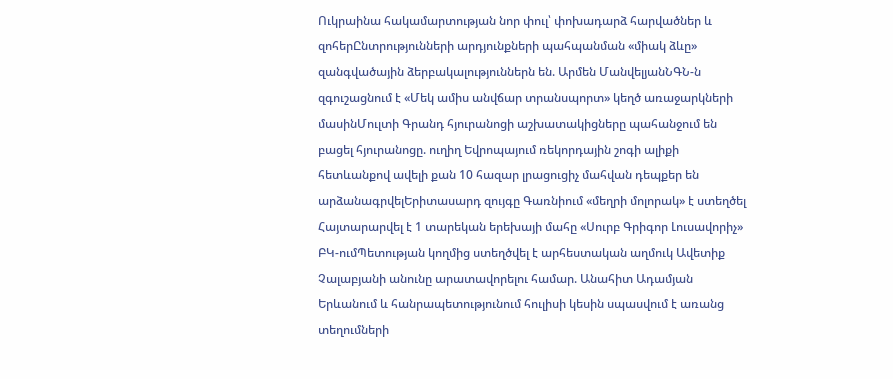Ուկրաինա հակամարտության նոր փուլ՝ փոխադարձ հարվածներ և զոհերԸնտրությունների արդյունքների պահպանման «միակ ձևը» զանգվածային ձերբակալություններն են. Արմեն ՄանվելյանՆԳՆ-ն զգուշացնում է «Մեկ ամիս անվճար տրանսպորտ» կեղծ առաջարկների մասինՄուլտի Գրանդ հյուրանոցի աշխատակիցները պահանջում են բացել հյուրանոցը. ուղիղ Եվրոպայում ռեկորդային շոգի ալիքի հետևանքով ավելի քան 10 հազար լրացուցիչ մահվան դեպքեր են արձանագրվելԵրիտասարդ զույգը Գառնիում «մեղրի մոլորակ» է ստեղծել Հայտարարվել է 1 տարեկան երեխայի մահը «Սուրբ Գրիգոր Լուսավորիչ» ԲԿ-ումՊետության կողմից ստեղծվել է արհեստական աղմուկ Ավետիք Չալաբյանի անունը արատավորելու համար. Անահիտ Ադամյան Երևանում և հանրապետությունում հուլիսի կեսին սպասվում է առանց տեղումների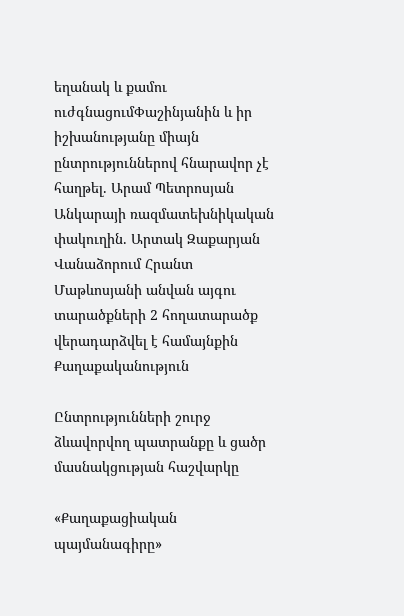եղանակ և քամու ուժգնացումՓաշինյանին և իր իշխանությանը միայն ընտրություններով հնարավոր չէ հաղթել. Արամ Պետրոսյան Անկարայի ռազմատեխնիկական փակուղին. Արտակ Զաքարյան Վանաձորում Հրանտ Մաթևոսյանի անվան այգու տարածքների 2 հողատարածք վերադարձվել է համայնքին
Քաղաքականություն

Ընտրությունների շուրջ ձևավորվող պատրանքը և ցածր մասնակցության հաշվարկը

«Քաղաքացիական պայմանագիրը»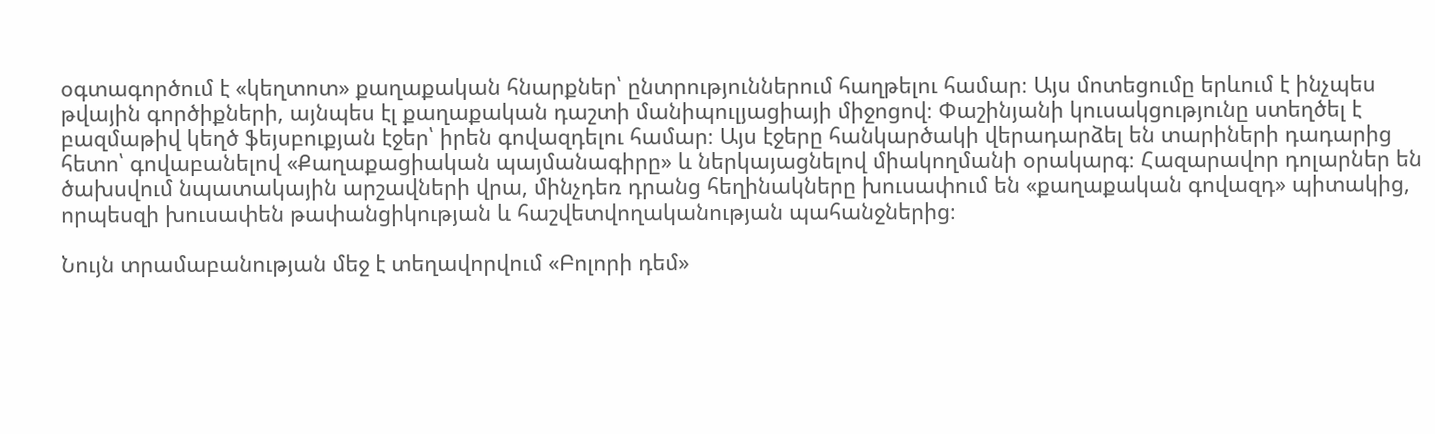օգտագործում է «կեղտոտ» քաղաքական հնարքներ՝ ընտրություններում հաղթելու համար։ Այս մոտեցումը երևում է ինչպես թվային գործիքների, այնպես էլ քաղաքական դաշտի մանիպուլյացիայի միջոցով։ Փաշինյանի կուսակցությունը ստեղծել է բազմաթիվ կեղծ ֆեյսբուքյան էջեր՝ իրեն գովազդելու համար։ Այս էջերը հանկարծակի վերադարձել են տարիների դադարից հետո՝ գովաբանելով «Քաղաքացիական պայմանագիրը» և ներկայացնելով միակողմանի օրակարգ։ Հազարավոր դոլարներ են ծախսվում նպատակային արշավների վրա, մինչդեռ դրանց հեղինակները խուսափում են «քաղաքական գովազդ» պիտակից, որպեսզի խուսափեն թափանցիկության և հաշվետվողականության պահանջներից։

Նույն տրամաբանության մեջ է տեղավորվում «Բոլորի դեմ»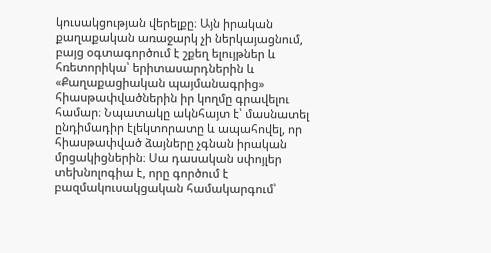կուսակցության վերելքը։ Այն իրական քաղաքական առաջարկ չի ներկայացնում, բայց օգտագործում է շքեղ ելույթներ և հռետորիկա՝ երիտասարդներին և «Քաղաքացիական պայմանագրից» հիասթափվածներին իր կողմը գրավելու համար։ Նպատակը ակնհայտ է՝ մասնատել ընդիմադիր էլեկտորատը և ապահովել, որ հիասթափված ձայները չգնան իրական մրցակիցներին։ Սա դասական սփոյլեր տեխնոլոգիա է, որը գործում է բազմակուսակցական համակարգում՝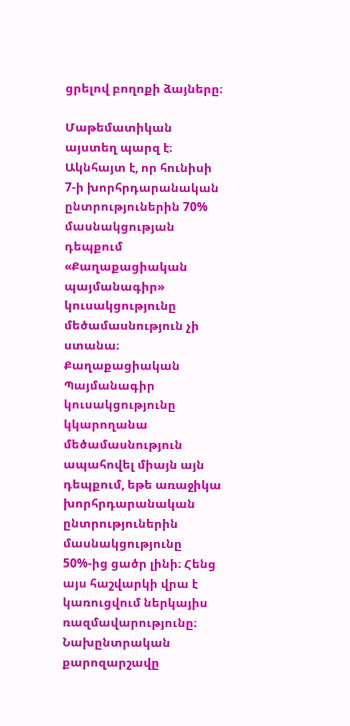ցրելով բողոքի ձայները։

Մաթեմատիկան այստեղ պարզ է։ Ակնհայտ է, որ հունիսի 7-ի խորհրդարանական ընտրություներին 70% մասնակցության դեպքում «Քաղաքացիական պայմանագիր» կուսակցությունը մեծամասնություն չի ստանա։ Քաղաքացիական Պայմանագիր կուսակցությունը կկարողանա մեծամասնություն ապահովել միայն այն դեպքում, եթե առաջիկա խորհրդարանական ընտրություներին մասնակցությունը 50%-ից ցածր լինի։ Հենց այս հաշվարկի վրա է կառուցվում ներկայիս ռազմավարությունը։ Նախընտրական քարոզարշավը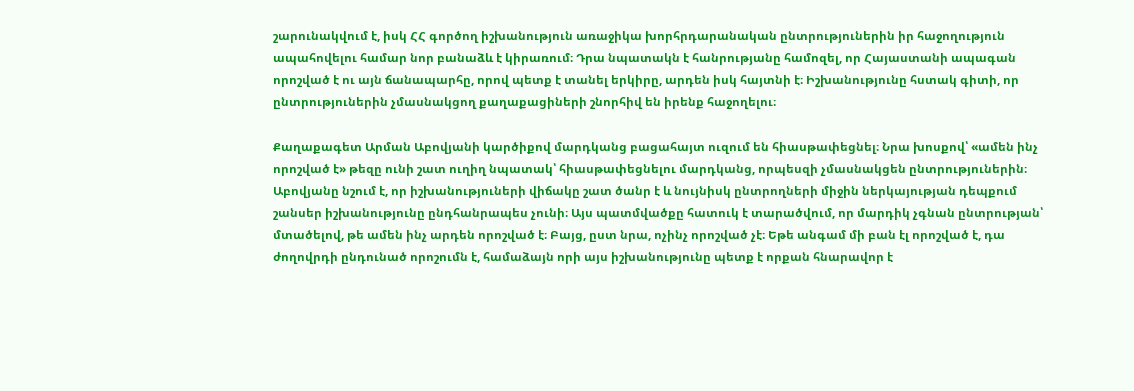շարունակվում է, իսկ ՀՀ գործող իշխանություն առաջիկա խորհրդարանական ընտրություներին իր հաջողություն ապահովելու համար նոր բանաձև է կիրառում։ Դրա նպատակն է հանրությանը համոզել, որ Հայաստանի ապագան որոշված է ու այն ճանապարհը, որով պետք է տանել երկիրը, արդեն իսկ հայտնի է։ Իշխանությունը հստակ գիտի, որ ընտրություներին չմասնակցող քաղաքացիների շնորհիվ են իրենք հաջողելու։

Քաղաքագետ Արման Աբովյանի կարծիքով մարդկանց բացահայտ ուզում են հիասթափեցնել։ Նրա խոսքով՝ «ամեն ինչ որոշված է» թեզը ունի շատ ուղիղ նպատակ՝ հիասթափեցնելու մարդկանց, որպեսզի չմասնակցեն ընտրություներին։ Աբովյանը նշում է, որ իշխանություների վիճակը շատ ծանր է և նույնիսկ ընտրողների միջին ներկայության դեպքում շանսեր իշխանությունը ընդհանրապես չունի։ Այս պատմվածքը հատուկ է տարածվում, որ մարդիկ չգնան ընտրության՝ մտածելով, թե ամեն ինչ արդեն որոշված է։ Բայց, ըստ նրա, ոչինչ որոշված չէ։ Եթե անգամ մի բան էլ որոշված է, դա ժողովրդի ընդունած որոշումն է, համաձայն որի այս իշխանությունը պետք է որքան հնարավոր է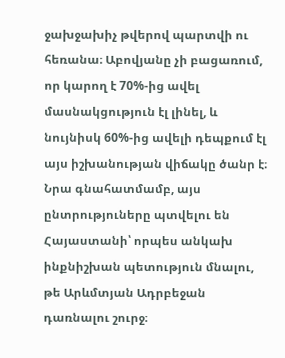ջախջախիչ թվերով պարտվի ու հեռանա։ Աբովյանը չի բացառում, որ կարող է 70%-ից ավել մասնակցություն էլ լինել, և նույնիսկ 60%-ից ավելի դեպքում էլ այս իշխանության վիճակը ծանր է։ Նրա գնահատմամբ, այս ընտրություները պտվելու են Հայաստանի՝ որպես անկախ ինքնիշխան պետություն մնալու, թե Արևմտյան Ադրբեջան դառնալու շուրջ։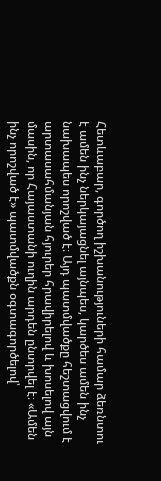Հետևաբար, գործող իշխանություների համար ձեռնտու է ամեն ինչ ներկայացնել այնպես, կարծես ամեն ինչ նախապես որոշված է։ Այդ պատմվածքը հեշտացվում է արտասահմանյան հյուրեր հրավիրելով և խոսելով այն մասին, որ Հայաստանի ուղին արդեն ընտրվել է։ «Ամեն ինչ որոշված է» պատմվածքն օգտագործելով՝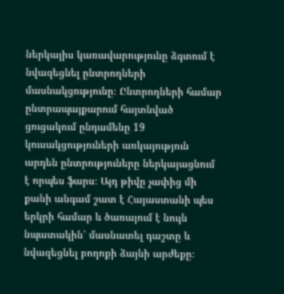ներկայիս կառավարությունը ձգտում է նվազեցնել ընտրողների մասնակցությունը։ Ընտրողների համար ընտրապայքարում հայտնված ցուցակում ընդամենը 19 կուսակցություների առկայություն արդեն ընտրություները ներկայացնում է որպես ֆարս։ Այդ թիվը չափից մի քանի անգամ շատ է Հայաստանի պես երկրի համար և ծառայում է նույն նպատակին՝ մասնատել դաշտը և նվազեցնել բողոքի ձայնի արժեքը։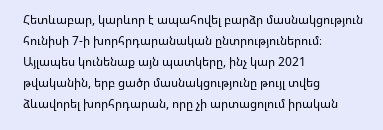Հետևաբար, կարևոր է ապահովել բարձր մասնակցություն հունիսի 7-ի խորհրդարանական ընտրություներում։ Այլապես կունենաք այն պատկերը, ինչ կար 2021 թվականին, երբ ցածր մասնակցությունը թույլ տվեց ձևավորել խորհրդարան, որը չի արտացոլում իրական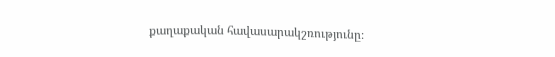քաղաքական հավասարակշռությունը։